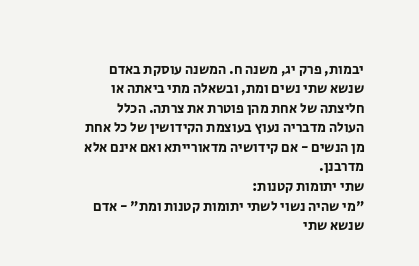יבמות, פרק יג, משנה ח. המשנה עוסקת באדם שנשא שתי נשים ומת, ובשאלה מתי ביאתה או חליצתה של אחת מהן פוטרת את צרתה. הכלל העולה מדבריה נעוץ בעוצמת הקידושין של כל אחת מן הנשים - אם קידושיה מדאורייתא ואם אינם אלא מדרבנן.
שתי יתומות קטנות:
"מי שהיה נשוי לשתי יתומות קטנות ומת" - אדם שנשא שתי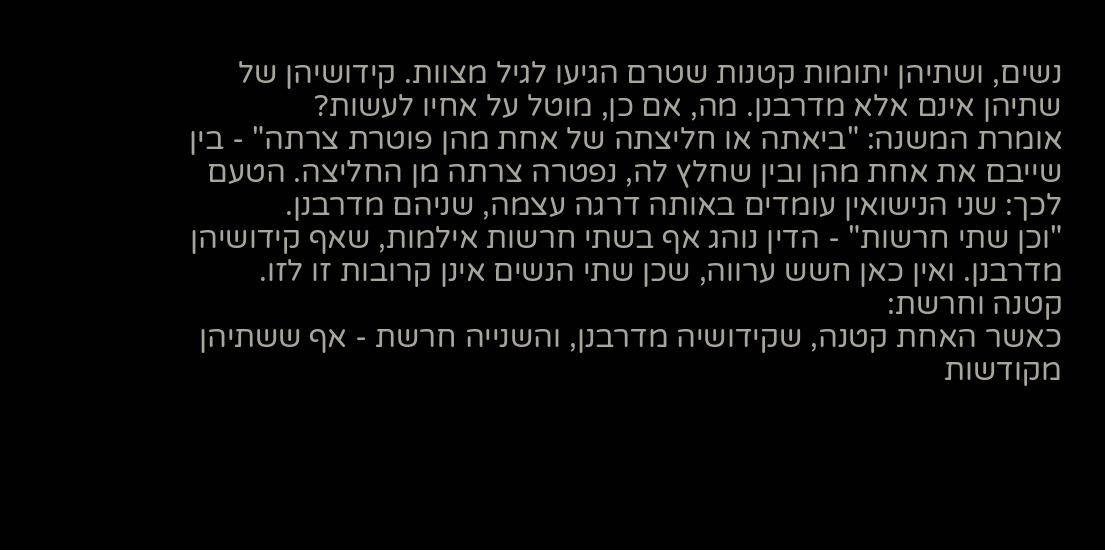נשים, ושתיהן יתומות קטנות שטרם הגיעו לגיל מצוות. קידושיהן של שתיהן אינם אלא מדרבנן. מה, אם כן, מוטל על אחיו לעשות?
אומרת המשנה: "ביאתה או חליצתה של אחת מהן פוטרת צרתה" - בין שייבם את אחת מהן ובין שחלץ לה, נפטרה צרתה מן החליצה. הטעם לכך: שני הנישואין עומדים באותה דרגה עצמה, שניהם מדרבנן.
"וכן שתי חרשות" - הדין נוהג אף בשתי חרשות אילמות, שאף קידושיהן מדרבנן. ואין כאן חשש ערווה, שכן שתי הנשים אינן קרובות זו לזו.
קטנה וחרשת:
כאשר האחת קטנה, שקידושיה מדרבנן, והשנייה חרשת - אף ששתיהן מקודשות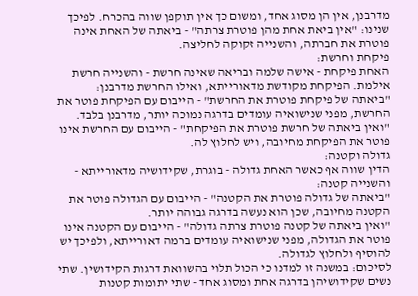מדרבנן, אין הן מסוג אחד, ומשום כך אין תוקפן שווה בהכרח. לפיכך שנינו: "אין ביאת אחת מהן פוטרת צרתה" - ביאתה של האחת אינה פוטרת את חברתה, והשנייה זקוקה לחליצה.
פיקחת וחרשת:
האחת פיקחת - אישה שלמה ובריאה שאינה חרשת - והשנייה חרשת אילמת. הפיקחת מקודשת מדאורייתא, ואילו החרשת מדרבנן:
"ביאתה של פיקחת פוטרת את החרשת" - הייבום עם הפיקחת פוטר את החרשת, מפני שנישואיה עומדים בדרגה נמוכה יותר, מדרבנן בלבד.
"ואין ביאתה של חרשת פוטרת את הפיקחת" - הייבום עם החרשת אינו פוטר את הפיקחת מחיובה, ויש לחלוץ לה.
גדולה וקטנה:
הדין שווה אף כאשר האחת גדולה - בוגרת, שקידושיה מדאורייתא - והשנייה קטנה:
"ביאתה של גדולה פוטרת את הקטנה" - הייבום עם הגדולה פוטר את הקטנה מחיובה, שכן הוא נעשה בדרגה גבוהה יותר.
"ואין ביאתה של קטנה פוטרת צרתה גדולה" - הייבום עם הקטנה אינו פוטר את הגדולה, מפני שנישואיה עומדים ברמה דאורייתא, ולפיכך יש להוסיף ולחלוץ לגדולה.
לסיכום: במשנה זו למדנו כי הכול תלוי בהשוואת דרגות הקידושין. שתי נשים שקידושיהן בדרגה אחת ומסוג אחד - שתי יתומות קטנות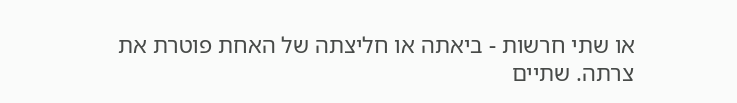או שתי חרשות - ביאתה או חליצתה של האחת פוטרת את צרתה. שתיים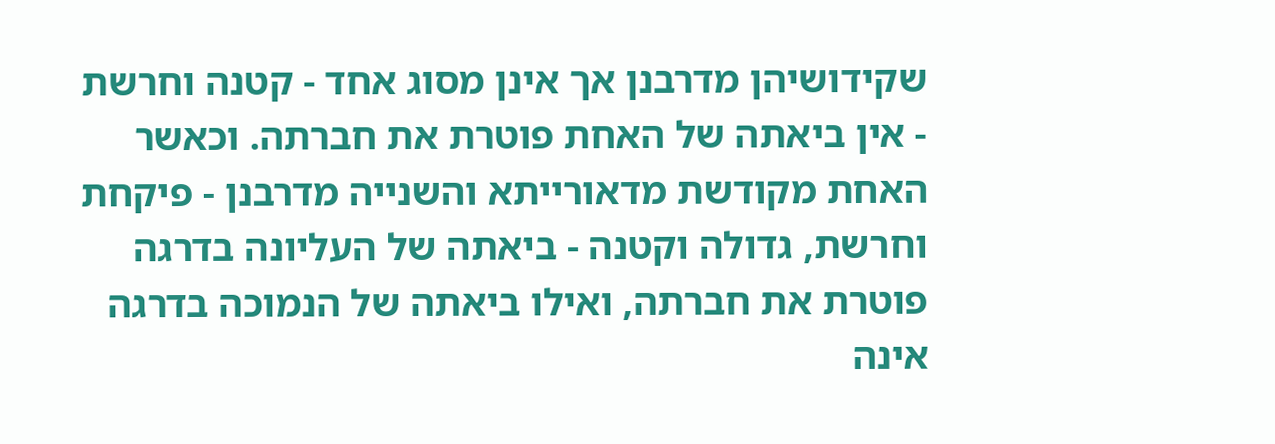שקידושיהן מדרבנן אך אינן מסוג אחד - קטנה וחרשת - אין ביאתה של האחת פוטרת את חברתה. וכאשר האחת מקודשת מדאורייתא והשנייה מדרבנן - פיקחת וחרשת, גדולה וקטנה - ביאתה של העליונה בדרגה פוטרת את חברתה, ואילו ביאתה של הנמוכה בדרגה אינה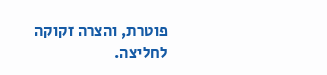פוטרת, והצרה זקוקה לחליצה.